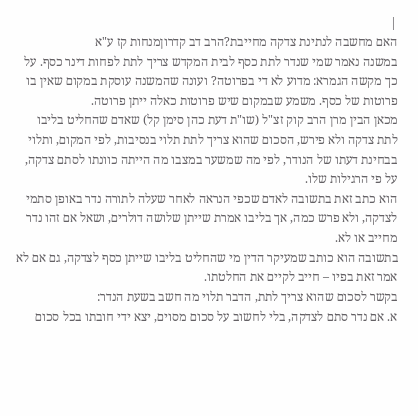|
האם מחשבה לנתינת צדקה מחייבת?הרב דב קדרוןמנחות קז ע"א
במשנה נאמר שמי שנדר לתת כסף לבית המקדש צריך לתת לפחות דינר כסף. על כך מקשה הגמרא: מדוע לא די בפרוטה? ועונה שהמשנה עוסקת במקום שאין בו פרוטות של כסף. משמע שבמקום שיש פרוטות כאלה ייתן פרוטה.
מכאן הבין מרן הרב קוק זצ"ל (שו"ת דעת כהן סימן קל) שאדם שהחליט בליבו לתת צדקה ולא פירש, הסכום שהוא צריך לתת תלוי בנסיבות, לפי המקום, ותלוי בבחינת דעתו של הנודר, לפי מה שמשער במצבו מה הייתה כוונתו לסתם צדקה, על פי הרגילות שלו.
הוא כתב זאת בתשובה לאדם שכפי הנראה לאחר שעלה לתורה נדר באופן סתמי לצדקה, ולא פרש כמה, אך בליבו אמרת שייתן שלושה דולרים, ושאל אם זהו נדר מחייב או לא.
בתשובה הוא כותב שמעיקר הדין מי שהחליט בליבו שייתן כסף לצדקה, גם אם לא אמר זאת בפיו – חייב לקיים את החלטתו.
בקשר לסכום שהוא צריך לתת, הדבר תלוי מה חשב בשעת הנדר:
א. אם נדר סתם לצדקה, בלי לחשוב על סכום מסוים, יצא ידי חובתו בכל סכום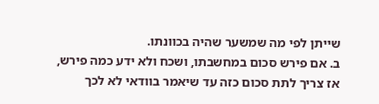שייתן לפי מה שמשער שהיה בכוונתו.
ב. אם פירש סכום במחשבתו, ושכח ולא ידע כמה פירש, אז צריך לתת סכום כזה עד שיאמר בוודאי לא לכך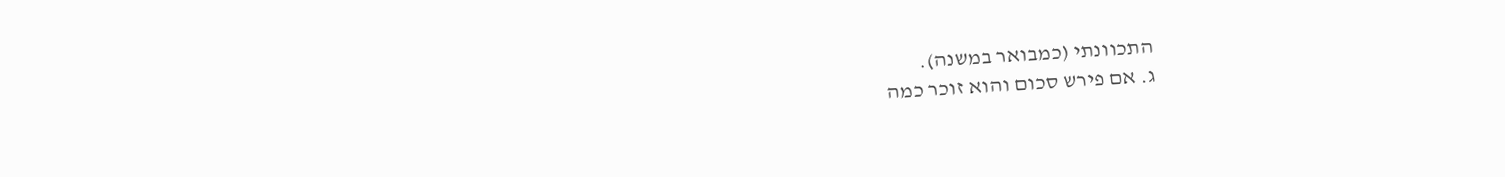התכוונתי (כמבואר במשנה).
ג. אם פירש סכום והוא זוכר כמה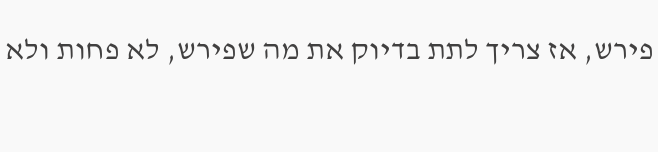פירש, אז צריך לתת בדיוק את מה שפירש, לא פחות ולא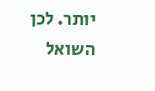יותר. לכן השואל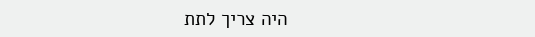היה צריך לתת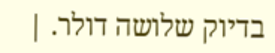בדיוק שלושה דולר. |